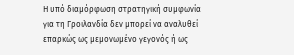Η υπό διαμόρφωση στρατηγική συμφωνία για τη Γροιλανδία δεν μπορεί να αναλυθεί επαρκώς ως μεμονωμένο γεγονός ή ως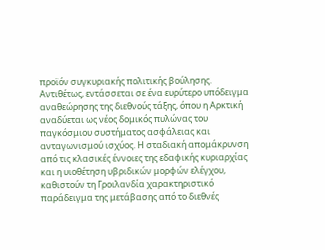προϊόν συγκυριακής πολιτικής βούλησης. Αντιθέτως, εντάσσεται σε ένα ευρύτερο υπόδειγμα αναθεώρησης της διεθνούς τάξης, όπου η Αρκτική αναδύεται ως νέος δομικός πυλώνας του παγκόσμιου συστήματος ασφάλειας και ανταγωνισμού ισχύος. Η σταδιακή απομάκρυνση από τις κλασικές έννοιες της εδαφικής κυριαρχίας και η υιοθέτηση υβριδικών μορφών ελέγχου, καθιστούν τη Γροιλανδία χαρακτηριστικό παράδειγμα της μετάβασης από το διεθνές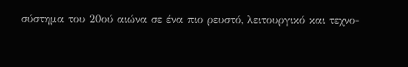σύστημα του 20ού αιώνα σε ένα πιο ρευστό, λειτουργικό και τεχνο-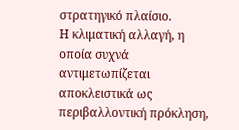στρατηγικό πλαίσιο.
Η κλιματική αλλαγή, η οποία συχνά αντιμετωπίζεται αποκλειστικά ως περιβαλλοντική πρόκληση,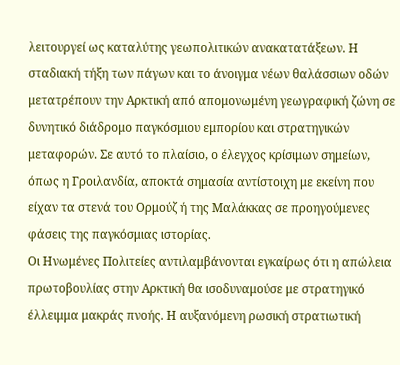λειτουργεί ως καταλύτης γεωπολιτικών ανακατατάξεων. Η σταδιακή τήξη των πάγων και το άνοιγμα νέων θαλάσσιων οδών μετατρέπουν την Αρκτική από απομονωμένη γεωγραφική ζώνη σε δυνητικό διάδρομο παγκόσμιου εμπορίου και στρατηγικών μεταφορών. Σε αυτό το πλαίσιο, ο έλεγχος κρίσιμων σημείων, όπως η Γροιλανδία, αποκτά σημασία αντίστοιχη με εκείνη που είχαν τα στενά του Ορμούζ ή της Μαλάκκας σε προηγούμενες φάσεις της παγκόσμιας ιστορίας.
Οι Ηνωμένες Πολιτείες αντιλαμβάνονται εγκαίρως ότι η απώλεια πρωτοβουλίας στην Αρκτική θα ισοδυναμούσε με στρατηγικό έλλειμμα μακράς πνοής. Η αυξανόμενη ρωσική στρατιωτική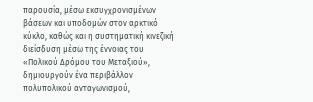παρουσία, μέσω εκσυγχρονισμένων βάσεων και υποδομών στον αρκτικό κύκλο, καθώς και η συστηματική κινεζική διείσδυση μέσω της έννοιας του «Πολικού Δρόμου του Μεταξιού», δημιουργούν ένα περιβάλλον πολυπολικού ανταγωνισμού,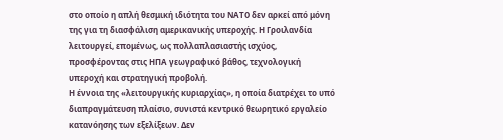στο οποίο η απλή θεσμική ιδιότητα του ΝΑΤΟ δεν αρκεί από μόνη της για τη διασφάλιση αμερικανικής υπεροχής. Η Γροιλανδία λειτουργεί, επομένως, ως πολλαπλασιαστής ισχύος, προσφέροντας στις ΗΠΑ γεωγραφικό βάθος, τεχνολογική υπεροχή και στρατηγική προβολή.
Η έννοια της «λειτουργικής κυριαρχίας», η οποία διατρέχει το υπό διαπραγμάτευση πλαίσιο, συνιστά κεντρικό θεωρητικό εργαλείο κατανόησης των εξελίξεων. Δεν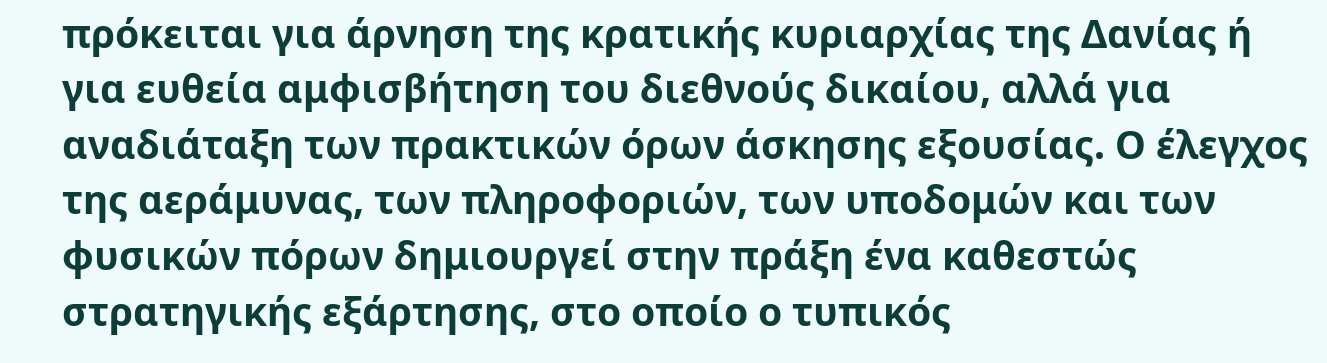πρόκειται για άρνηση της κρατικής κυριαρχίας της Δανίας ή για ευθεία αμφισβήτηση του διεθνούς δικαίου, αλλά για αναδιάταξη των πρακτικών όρων άσκησης εξουσίας. Ο έλεγχος της αεράμυνας, των πληροφοριών, των υποδομών και των φυσικών πόρων δημιουργεί στην πράξη ένα καθεστώς στρατηγικής εξάρτησης, στο οποίο ο τυπικός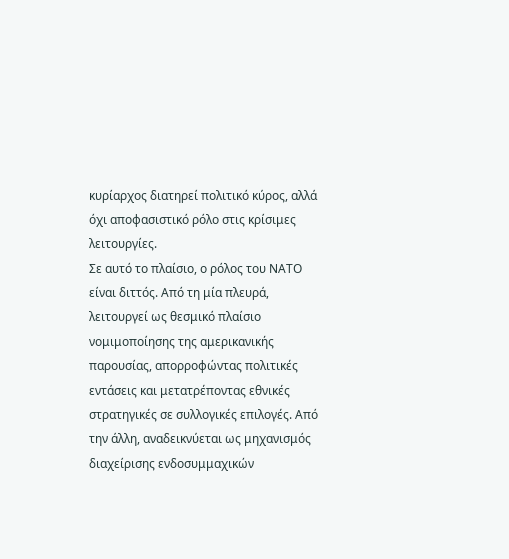κυρίαρχος διατηρεί πολιτικό κύρος, αλλά όχι αποφασιστικό ρόλο στις κρίσιμες λειτουργίες.
Σε αυτό το πλαίσιο, ο ρόλος του ΝΑΤΟ είναι διττός. Από τη μία πλευρά, λειτουργεί ως θεσμικό πλαίσιο νομιμοποίησης της αμερικανικής παρουσίας, απορροφώντας πολιτικές εντάσεις και μετατρέποντας εθνικές στρατηγικές σε συλλογικές επιλογές. Από την άλλη, αναδεικνύεται ως μηχανισμός διαχείρισης ενδοσυμμαχικών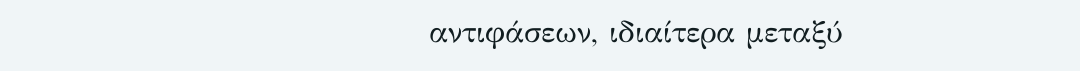αντιφάσεων, ιδιαίτερα μεταξύ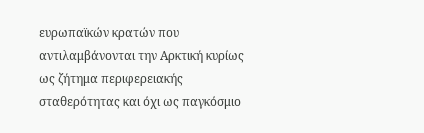ευρωπαϊκών κρατών που αντιλαμβάνονται την Αρκτική κυρίως ως ζήτημα περιφερειακής σταθερότητας και όχι ως παγκόσμιο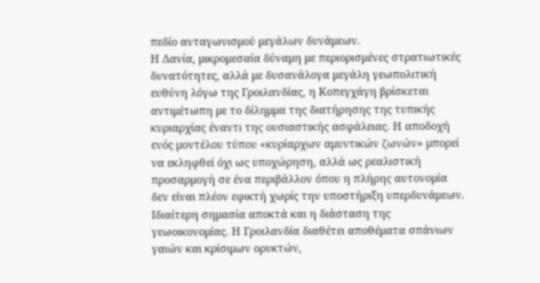πεδίο ανταγωνισμού μεγάλων δυνάμεων.
Η Δανία, μικρομεσαία δύναμη με περιορισμένες στρατιωτικές δυνατότητες, αλλά με δυσανάλογα μεγάλη γεωπολιτική ευθύνη λόγω της Γροιλανδίας, η Κοπεγχάγη βρίσκεται αντιμέτωπη με το δίλημμα της διατήρησης της τυπικής κυριαρχίας έναντι της ουσιαστικής ασφάλειας. Η αποδοχή ενός μοντέλου τύπου «κυρίαρχων αμυντικών ζωνών» μπορεί να εκληφθεί όχι ως υποχώρηση, αλλά ως ρεαλιστική προσαρμογή σε ένα περιβάλλον όπου η πλήρης αυτονομία δεν είναι πλέον εφικτή χωρίς την υποστήριξη υπερδυνάμεων.
Ιδιαίτερη σημασία αποκτά και η διάσταση της γεωοικονομίας. Η Γροιλανδία διαθέτει αποθέματα σπάνιων γαιών και κρίσιμων ορυκτών,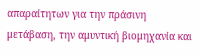απαραίτητων για την πράσινη μετάβαση, την αμυντική βιομηχανία και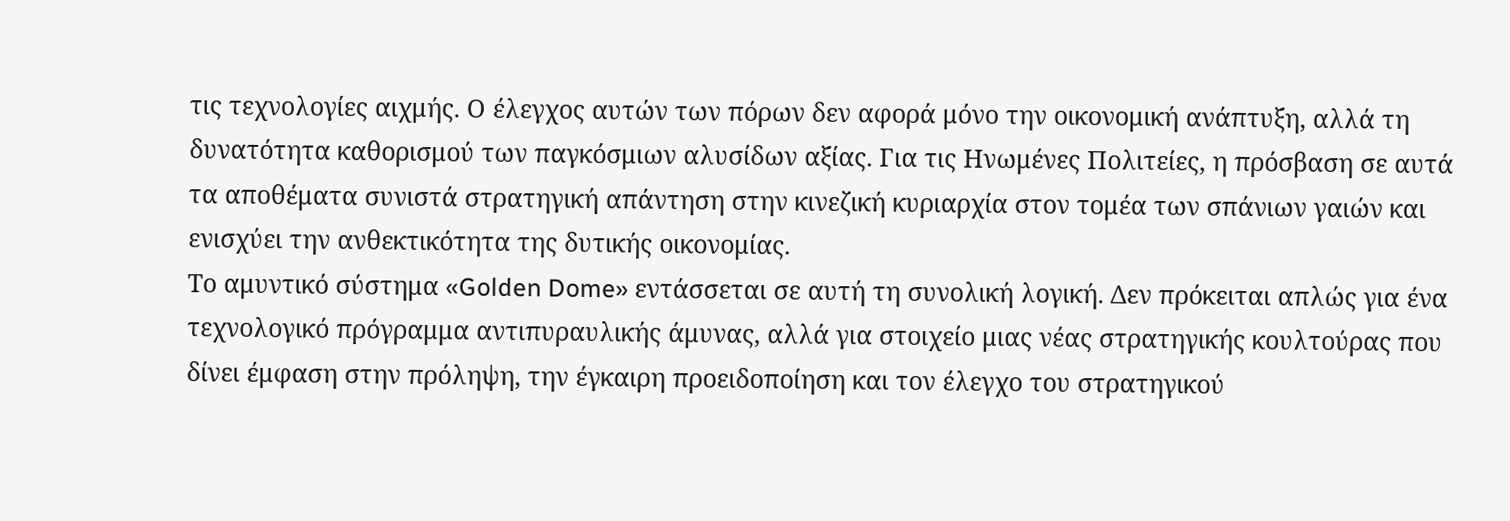τις τεχνολογίες αιχμής. Ο έλεγχος αυτών των πόρων δεν αφορά μόνο την οικονομική ανάπτυξη, αλλά τη δυνατότητα καθορισμού των παγκόσμιων αλυσίδων αξίας. Για τις Ηνωμένες Πολιτείες, η πρόσβαση σε αυτά τα αποθέματα συνιστά στρατηγική απάντηση στην κινεζική κυριαρχία στον τομέα των σπάνιων γαιών και ενισχύει την ανθεκτικότητα της δυτικής οικονομίας.
Το αμυντικό σύστημα «Golden Dome» εντάσσεται σε αυτή τη συνολική λογική. Δεν πρόκειται απλώς για ένα τεχνολογικό πρόγραμμα αντιπυραυλικής άμυνας, αλλά για στοιχείο μιας νέας στρατηγικής κουλτούρας που δίνει έμφαση στην πρόληψη, την έγκαιρη προειδοποίηση και τον έλεγχο του στρατηγικού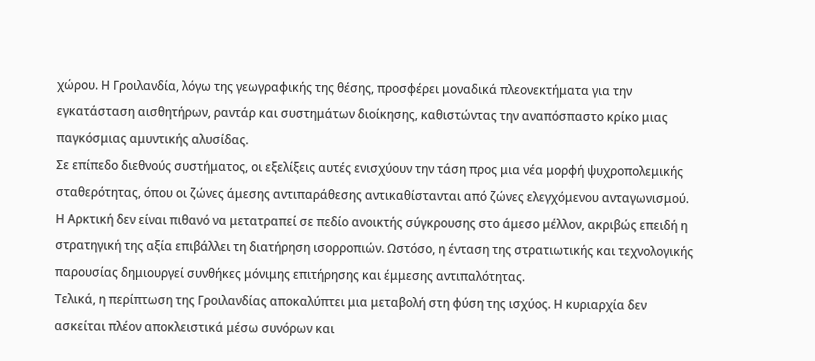χώρου. Η Γροιλανδία, λόγω της γεωγραφικής της θέσης, προσφέρει μοναδικά πλεονεκτήματα για την εγκατάσταση αισθητήρων, ραντάρ και συστημάτων διοίκησης, καθιστώντας την αναπόσπαστο κρίκο μιας παγκόσμιας αμυντικής αλυσίδας.
Σε επίπεδο διεθνούς συστήματος, οι εξελίξεις αυτές ενισχύουν την τάση προς μια νέα μορφή ψυχροπολεμικής σταθερότητας, όπου οι ζώνες άμεσης αντιπαράθεσης αντικαθίστανται από ζώνες ελεγχόμενου ανταγωνισμού. Η Αρκτική δεν είναι πιθανό να μετατραπεί σε πεδίο ανοικτής σύγκρουσης στο άμεσο μέλλον, ακριβώς επειδή η στρατηγική της αξία επιβάλλει τη διατήρηση ισορροπιών. Ωστόσο, η ένταση της στρατιωτικής και τεχνολογικής παρουσίας δημιουργεί συνθήκες μόνιμης επιτήρησης και έμμεσης αντιπαλότητας.
Τελικά, η περίπτωση της Γροιλανδίας αποκαλύπτει μια μεταβολή στη φύση της ισχύος. Η κυριαρχία δεν ασκείται πλέον αποκλειστικά μέσω συνόρων και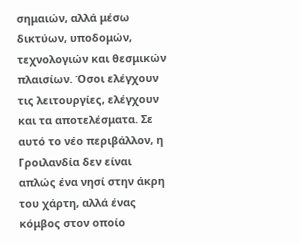σημαιών, αλλά μέσω δικτύων, υποδομών, τεχνολογιών και θεσμικών πλαισίων. Όσοι ελέγχουν τις λειτουργίες, ελέγχουν και τα αποτελέσματα. Σε αυτό το νέο περιβάλλον, η Γροιλανδία δεν είναι απλώς ένα νησί στην άκρη του χάρτη, αλλά ένας κόμβος στον οποίο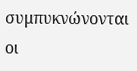συμπυκνώνονται οι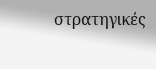στρατηγικές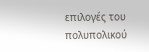επιλογές του πολυπολικού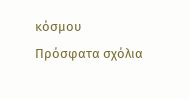κόσμου
Πρόσφατα σχόλια